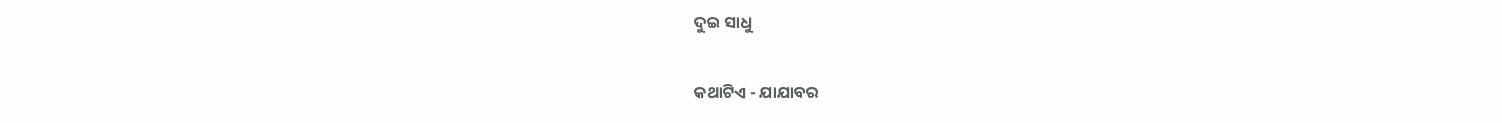ଦୁଇ ସାଧୁ

କଥାଟିଏ - ଯାଯାବର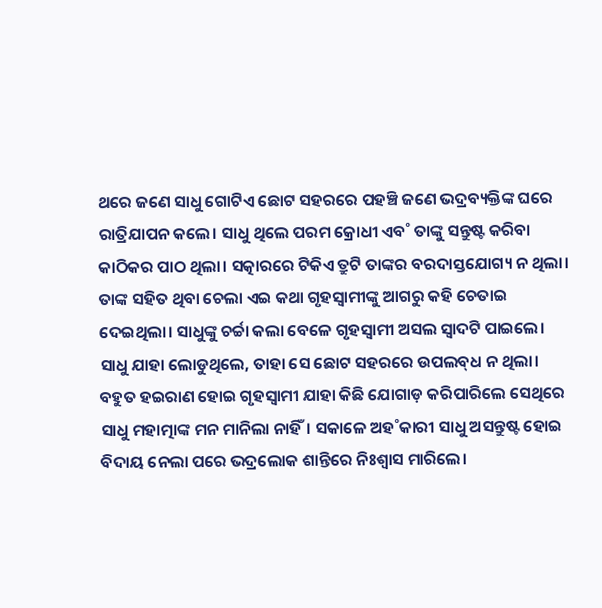ଥରେ ଜଣେ ସାଧୁ ଗୋଟିଏ ଛୋଟ ସହରରେ ପହଞ୍ଚି ଜଣେ ଭଦ୍ରବ୍ୟକ୍ତିଙ୍କ ଘରେ ରାତ୍ରିଯାପନ କଲେ। ସାଧୁ ଥିଲେ ପରମ କ୍ରୋଧୀ ଏବ˚ ତାଙ୍କୁ ସନ୍ତୁଷ୍ଟ କରିବା କାଠିକର ପାଠ ଥିଲା। ସତ୍କାରରେ ଟିକିଏ ତ୍ରୁଟି ତାଙ୍କର ବରଦାସ୍ତଯୋଗ୍ୟ ନ ଥିଲା। ତାଙ୍କ ସହିତ ଥିବା ଚେଲା ଏଇ କଥା ଗୃହସ୍ବାମୀଙ୍କୁ ଆଗରୁ କହି ଚେତାଇ ଦେଇଥିଲା। ସାଧୁଙ୍କୁ ଚର୍ଚ୍ଚା କଲା ବେଳେ ଗୃହସ୍ବାମୀ ଅସଲ ସ୍ବାଦଟି ପାଇଲେ। ସାଧୁ ଯାହା ଲୋଡୁଥିଲେ, ତାହା ସେ ଛୋଟ ସହରରେ ଉପଲବ୍‌ଧ ନ ଥିଲା। ବହୁତ ହଇରାଣ ହୋଇ ଗୃହସ୍ବାମୀ ଯାହା କିଛି ଯୋଗାଡ଼ କରିପାରିଲେ ସେଥିରେ ସାଧୁ ମହାତ୍ମାଙ୍କ ମନ ମାନିଲା ନାହିଁ। ସକାଳେ ଅହ˚କାରୀ ସାଧୁ ଅସନ୍ତୁଷ୍ଟ ହୋଇ ବିଦାୟ ନେଲା ପରେ ଭଦ୍ରଲୋକ ଶାନ୍ତିରେ ନିଃଶ୍ବାସ ମାରିଲେ।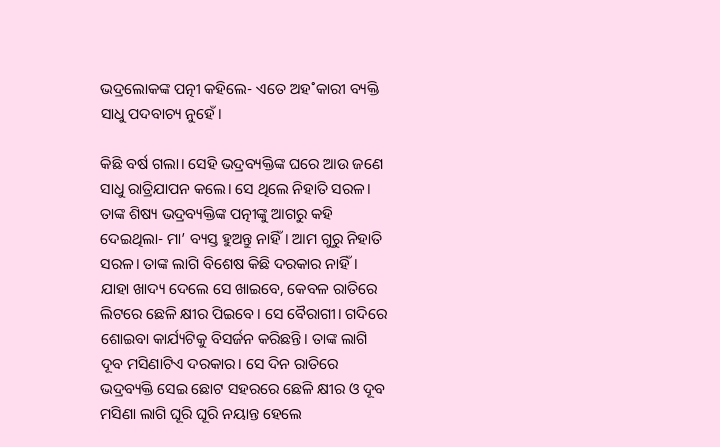ଭଦ୍ରଲୋକଙ୍କ ପତ୍ନୀ କହିଲେ- ଏତେ ଅହ˚କାରୀ ବ୍ୟକ୍ତି ସାଧୁ ପଦବାଚ୍ୟ ନୁହେଁ।

କିଛି ବର୍ଷ ଗଲା। ସେହି ଭଦ୍ରବ୍ୟକ୍ତିଙ୍କ ଘରେ ଆଉ ଜଣେ ସାଧୁ ରାତ୍ରିଯାପନ କଲେ। ସେ ଥିଲେ ନିହାତି ସରଳ। ତାଙ୍କ ଶିଷ୍ୟ ଭଦ୍ରବ୍ୟକ୍ତିଙ୍କ ପତ୍ନୀଙ୍କୁ ଆଗରୁ କହି ଦେଇଥିଲା- ମା’ ବ୍ୟସ୍ତ ହୁଅନ୍ତୁ ନାହିଁ। ଆମ ଗୁରୁ ନିହାତି ସରଳ। ତାଙ୍କ ଲାଗି ବିଶେଷ କିଛି ଦରକାର ନାହିଁ। ଯାହା ଖାଦ୍ୟ ଦେଲେ ସେ ଖାଇବେ, କେବଳ ରାତିରେ ଲିଟରେ ଛେଳି କ୍ଷୀର ପିଇବେ। ସେ ବୈରାଗୀ। ଗଦିରେ ଶୋଇବା କାର୍ଯ୍ୟଟିକୁ ବିସର୍ଜନ କରିଛନ୍ତି। ତାଙ୍କ ଲାଗି ଦୂବ ମସିଣାଟିଏ ଦରକାର। ସେ ଦିନ ରାତିରେ ଭଦ୍ରବ୍ୟକ୍ତି ସେଇ ଛୋଟ ସହରରେ ଛେଳି କ୍ଷୀର ଓ ଦୂବ ମସିଣା ଲାଗି ଘୂରି ଘୂରି ନୟାନ୍ତ ହେଲେ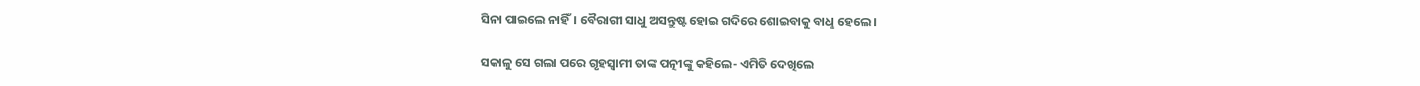ସିନା ପାଇଲେ ନାହିଁ। ବୈରାଗୀ ସାଧୁ ଅସନ୍ତୁଷ୍ଟ ହୋଇ ଗଦିରେ ଶୋଇବାକୁ ବାଧୢ ହେଲେ।

ସକାଳୁ ସେ ଗଲା ପରେ ଗୃହସ୍ବାମୀ ତାଙ୍କ ପତ୍ନୀଙ୍କୁ କହିଲେ- ଏମିତି ଦେଖିଲେ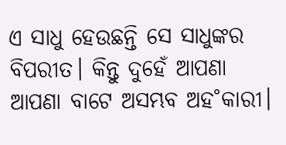ଏ ସାଧୁ ହେଉଛନ୍ତି ସେ ସାଧୁଙ୍କର ବିପରୀତ। କିନ୍ତୁ ଦୁହେଁ ଆପଣା ଆପଣା ବାଟେ ଅସମ୍ଭବ ଅହ˚କାରୀ।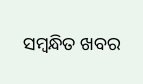ସମ୍ବନ୍ଧିତ ଖବର